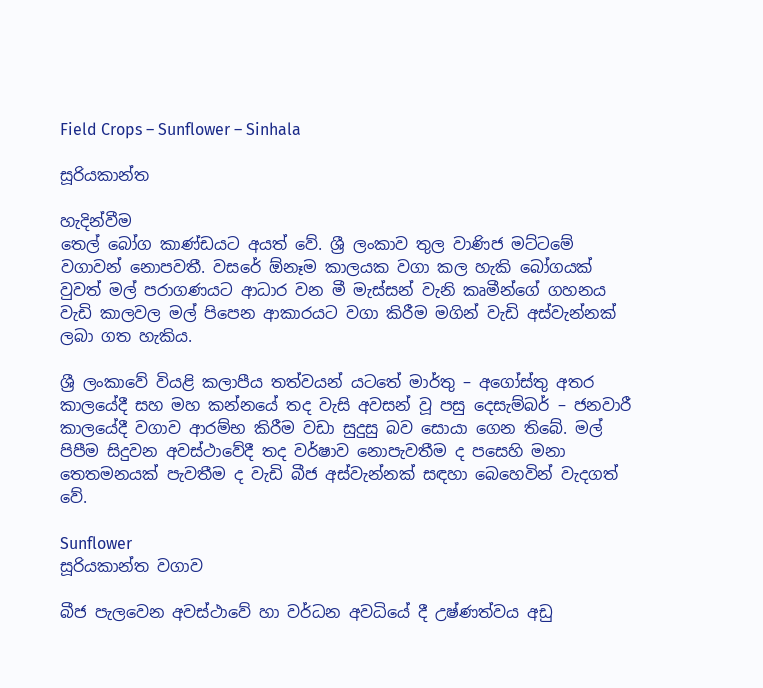Field Crops – Sunflower – Sinhala

සූරියකාන්ත

හැදින්වීම
තෙල් බෝග කාණ්ඩයට අයත් වේ. ශ්‍රී ලංකාව තුල වාණිජ මට්ටමේ වගාවන් නොපවතී. වසරේ ඕනෑම කාලයක වගා කල හැකි බෝගයක් වුවත් මල් පරාගණයට ආධාර වන මී මැස්සන් වැනි කෘමීන්ගේ ගහනය වැඩි කාලවල මල් පිපෙන ආකාරයට වගා කිරීම මගින් වැඩි අස්වැන්නක් ලබා ගත හැකිය.

ශ්‍රී ලංකාවේ වියළි කලාපීය තත්වයන් යටතේ මාර්තු – අගෝස්තු අතර කාලයේදී සහ මහ කන්නයේ තද වැසි අවසන් වූ පසු දෙසැම්බර් – ජනවාරී කාලයේදී වගාව ආරම්භ කිරීම වඩා සුදුසු බව සොයා ගෙන තිබේ. මල් පිපීම සිදුවන අවස්ථාවේදී තද වර්ෂාව නොපැවතීම ද පසෙහි මනා තෙතමනයක් පැවතීම ද වැඩි බීජ අස්වැන්නක් සඳහා බෙහෙවින් වැදගත් වේ.

Sunflower
සූරියකාන්ත වගාව

බීජ පැලවෙන අවස්ථාවේ හා වර්ධන අවධියේ දී උෂ්ණත්වය අඩු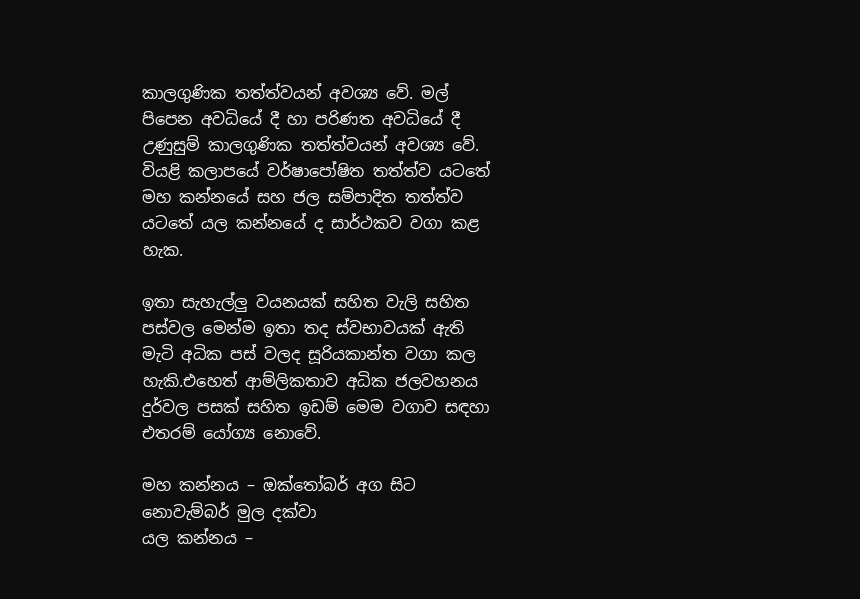කාලගුණික තත්ත්වයන් අවශ්‍ය වේ. මල් පිපෙන අවධියේ දී හා පරිණත අවධියේ දී උණුසුම් කාලගුණික තත්ත්වයන් අවශ්‍ය වේ. වියළි කලාපයේ වර්ෂාපෝෂිත තත්ත්ව යටතේ මහ කන්නයේ සහ ජල සම්පාදිත තත්ත්ව යටතේ යල කන්නයේ ද සාර්ථකව වගා කළ හැක.

ඉතා සැහැල්ලු වයනයක් සහිත වැලි සහිත පස්වල මෙන්ම ඉතා තද ස්වභාවයක් ඇති මැටි අධික පස් වලද සූරියකාන්ත වගා කල හැකි.එහෙත් ආම්ලිකතාව අධික ජලවහනය දුර්වල පසක් සහිත ඉඩම් මෙම වගාව සඳහා එතරම් යෝග්‍ය නොවේ.

මහ කන්නය – ඔක්තෝබර් අග සිට නොවැම්බර් මුල දක්වා
යල කන්නය –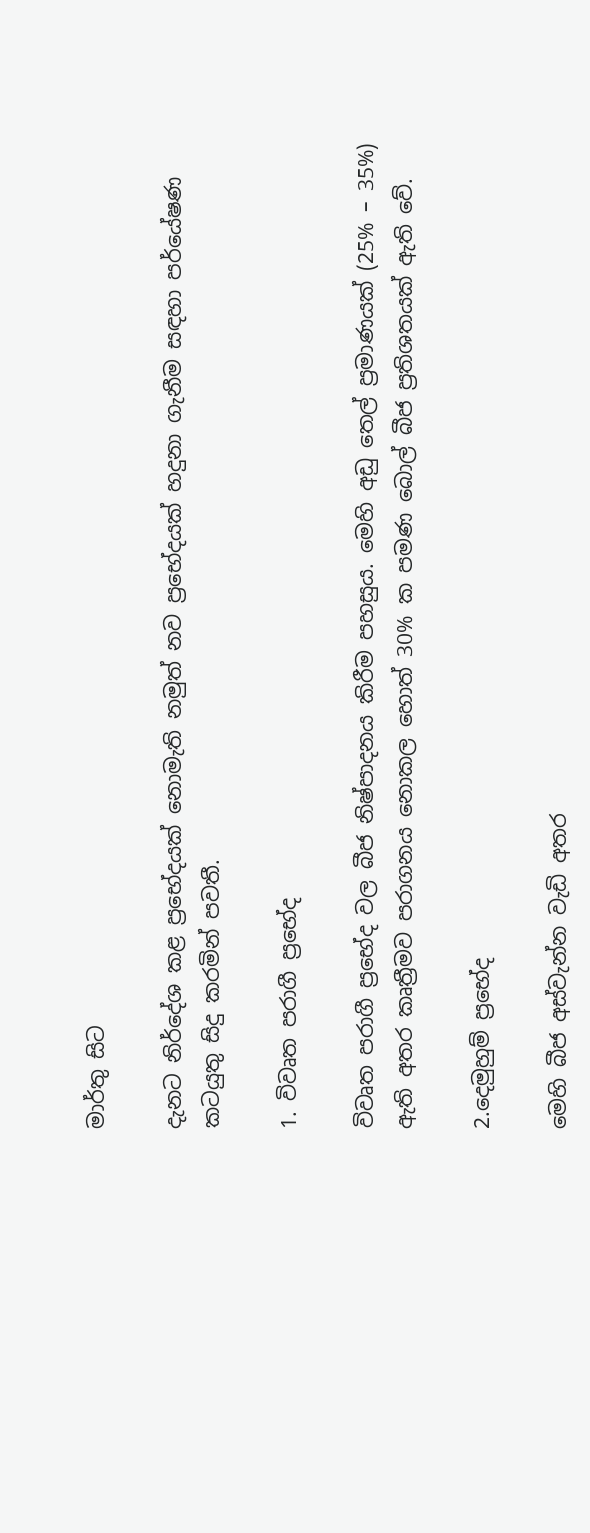මාර්තු සිට

දැනට නිර්දේශ කළ ප්‍රභේදයක් නොමැති නමුත් නව ප්‍රභේදයක් හදුනා ගැනීම සඳහා පර්යේෂණ කටයුතු සිදු කරමින් පවතී.

1. විවෘත පරාගී ප්‍රභේද

විවෘත පරාගී ප්‍රභේද වල බීජ නිෂ්පාදනය කිරීම පහසුය. මෙහි අඩු තෙල් ප්‍රමාණයක් (25% – 35%) ඇති අතර කෘත්‍රීමව පරාගනය නොකල හොත් 30% ක පමණ බොල් බීජ ප්‍රතිශතයක් ඇති වේ.

2.දෙමුහුම් ප්‍රභේද

මෙහි බීජ අස්වැන්න වැඩි අතර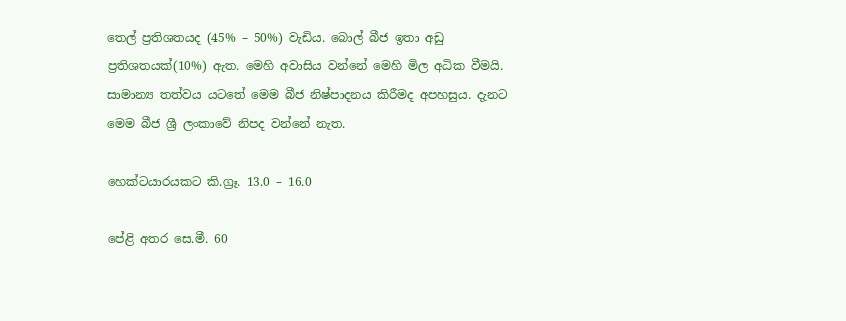තෙල් ප්‍රතිශතයද (45% – 50%) වැඩිය. බොල් බීජ ඉතා අඩු ප්‍රතිශතයක්(10%) ඇත. මෙහි අවාසිය වන්නේ මෙහි මිල අධික වීමයි. සාමාන්‍ය තත්වය යටතේ මෙම බීජ නිෂ්පාදනය කිරීමද අපහසුය. දැනට මෙම බීජ ශ්‍රී ලංකාවේ නිපද වන්නේ නැත.

හෙක්ටයාරයකට කි.ග්‍රෑ. 13.0 – 16.0

පේළි අතර සෙ.මී. 60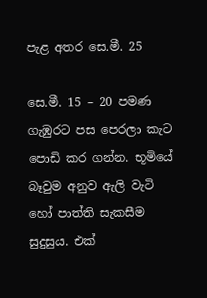පැළ අතර සෙ.මී. 25

සෙ.මී. 15 – 20 පමණ ගැඹුරට පස පෙරලා කැට පොඩි කර ගන්න. භූමියේ බෑවුම අනුව ඇලි වැටි හෝ පාත්ති සැකසීම සුදුසුය. එක්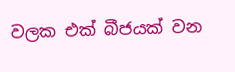වලක එක් බීජයක් වන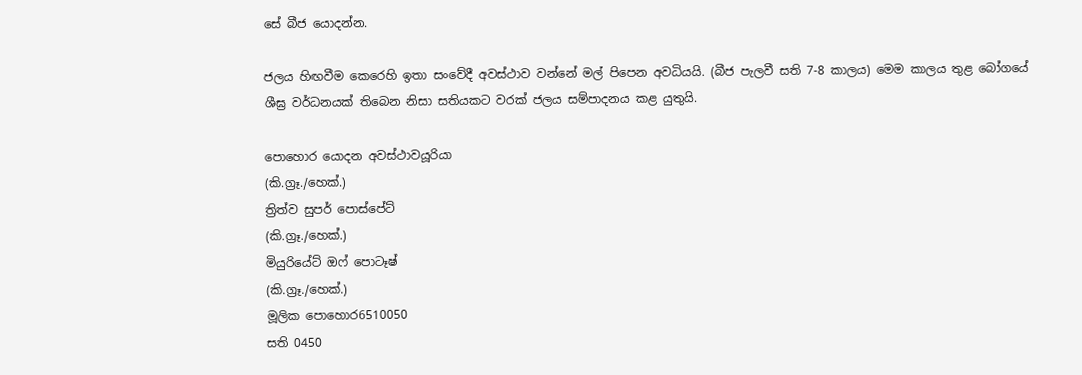සේ බීජ යොදන්න.

ජලය හිඟවීම කෙරෙහි ඉතා සංවේදී අවස්ථාව වන්නේ මල් පිපෙන අවධියයි. (බීජ පැලවී සති 7-8 කාලය) මෙම කාලය තුළ බෝගයේ ශීඝ්‍ර වර්ධනයක් තිබෙන නිසා සතියකට වරක් ජලය සම්පාදනය කළ යුතුයි.

පොහොර යොදන අවස්ථාවයූරියා
(කි.ග්‍රෑ./හෙක්.)
ත්‍රිත්ව සුපර් පොස්පේට්
(කි.ග්‍රෑ./හෙක්.)
මියුරියේට් ඔෆ් පොටෑෂ්
(කි.ග්‍රෑ./හෙක්.)
මූලික පොහොර6510050
සති 0450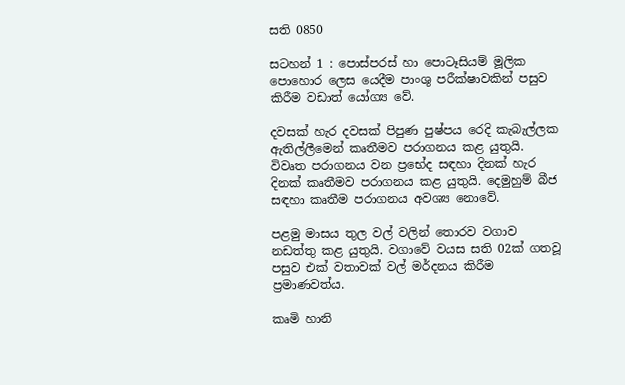සති 0850

සටහන් 1 : පොස්පරස් හා පොටෑසියම් මූලික පොහොර ලෙස යෙදීම පාංශු පරීක්ෂාවකින් පසුව කිරීම වඩාත් යෝග්‍ය වේ.

දවසක් හැර දවසක් පිපුණ පුෂ්පය රෙදි කැබැල්ලක ඇතිල්ලීමෙන් කෘතීමව පරාගනය කළ යුතුයි. විවෘත පරාගනය වන ප්‍රභේද සඳහා දිනක් හැර දිනක් කෘතීමව පරාගනය කළ යුතුයි. දෙමුහුම් බීජ සඳහා කෘතීම පරාගනය අවශ්‍ය ‌නොවේ.

පළමු මාසය තුල වල් වලින් තොරව වගාව නඩත්තු කළ යුතුයි. වගාවේ වයස සති 02ක් ගතවූ පසුව එක් වතාවක් වල් මර්දනය කිරීම ප්‍රමාණවත්ය.

කෘමි හානි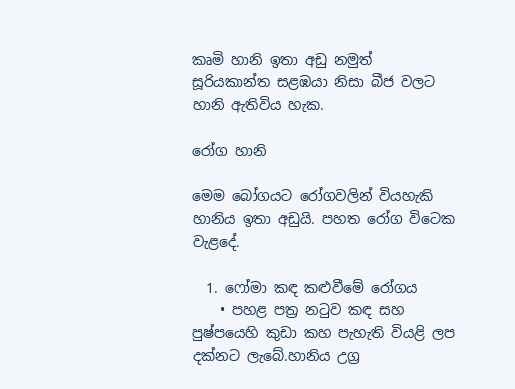කෘමි හානි ඉතා අඩු නමුත් සූරියකාන්ත සළඹයා නිසා බීජ වලට හානි ඇතිවිය හැක.

රෝග හානි

මෙම බෝගයට රෝගවලින් වියහැකි හානිය ඉතා අඩුයි. පහත රෝග විටෙක වැළදේ.

  1. ෆෝමා කඳ කළුවීමේ රෝගය
    • පහළ පත්‍ර නටුව කඳ සහ පුෂ්පයෙහි කුඩා කහ පැහැති වියළි ලප දක්නට ලැබේ.හානිය උග්‍ර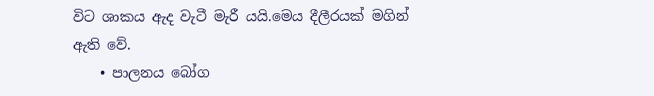විට ශාකය ඇද වැටී මැරී යයි.මෙය දීලීරයක් මගින් ඇති වේ.
    • පාලනය බෝග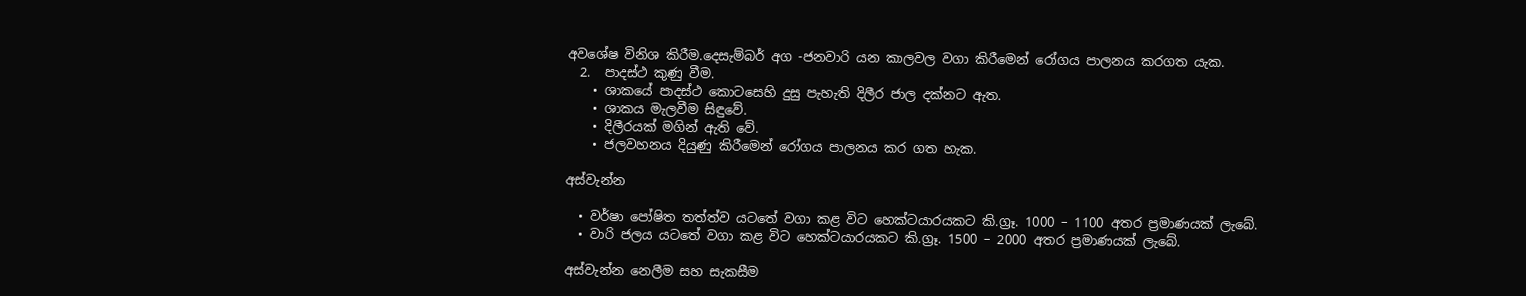අවශේෂ විනිශ කිරීම.දෙසැම්බර් අග -ජනවාරි යන කාලවල වගා කිරීමෙන් රෝගය පාලනය කරගත යැක.
  2.  පාදස්ථ කුණු වීම.
    • ශාකයේ පාදස්ථ කොටසෙහි දුසු පැහැති දිලීර ජාල දක්නට ඇත.
    • ශාකය මැලවීම සිඳුවේ.
    • දිලීරයක් මගින් ඇති වේ.
    • ජලවහනය දියුණු කිරීමෙන් රෝගය පාලනය කර ගත හැක.

අස්වැන්න

  • වර්ෂා පෝෂිත තත්ත්ව යටතේ වගා කළ විට හෙක්ටයාරයකට කි.ග්‍රෑ. 1000 – 1100 අතර ප්‍රමාණයක් ලැබේ.
  • වාරි ජලය යටතේ වගා කළ විට හෙක්ටයාරයකට කි.ග්‍රෑ. 1500 – 2000 අතර ප්‍රමාණයක් ලැබේ.

අස්වැන්න නෙලීම සහ සැකසීම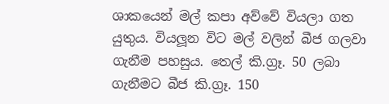ශාකයෙන් මල් කපා අව්වේ වියලා ගත යුතුය. වියලූන විට මල් වලින් බීජ ගලවා ගැනීම පහසුය. තෙල් කි.ග්‍රෑ. 50 ලබා ගැනීමට බීජ කි.ග්‍රෑ. 150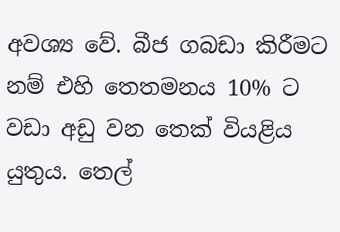අවශ්‍ය වේ. බීජ ගබඩා කිරීමට නම් එහි තෙතමනය 10% ට වඩා අඩු වන තෙක් වියළිය යුතුය. තෙල්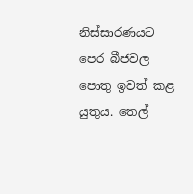නිස්සාරණයට පෙර බීජවල පොතු ඉවත් කළ යුතුය. තෙල්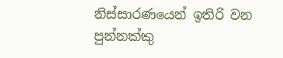නිස්සාරණයෙන් ඉතිරි වන පුන්නක්කු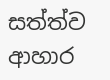සත්ත්ව ආහාර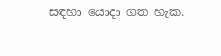සඳහා යොදා ගත හැක.